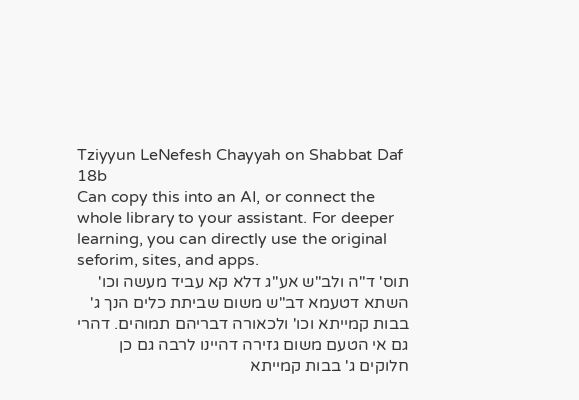Tziyyun LeNefesh Chayyah on Shabbat Daf 18b
Can copy this into an AI, or connect the whole library to your assistant. For deeper learning, you can directly use the original seforim, sites, and apps.
תוס' ד"ה ולב"ש אע"ג דלא קא עביד מעשה וכו' השתא דטעמא דב"ש משום שביתת כלים הנך ג' בבות קמייתא וכו' ולכאורה דבריהם תמוהים. דהרי גם אי הטעם משום גזירה דהיינו לרבה גם כן חלוקים ג' בבות קמייתא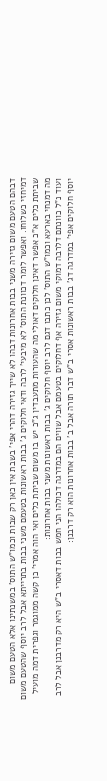דבהם הטעם משום גזירה משני בבות אחרונות דבהו לא שייך גזירה דהרי אפי' בשבת אין כאן רק שבות וכמו"ש התוס' במשנתינו אלא הטעם משום דמיחזי כשלוחו. ואפשר לומר דכוונת התוס' לא מיבעי' לרבה ודאי חלוקים ג' בבות ראשונות בטעמם משני בבות בתרייתא אבל לרב יוסף שהטעם משום שביתת כלים א"כ אפשר דאינן חלוקים דאולי מה שהעורות מתעבדין ג"כ יש בו משום שביתת כלים ואי הוה אמרי' כן קשה ממוגמר וגפרית דמה מועיל מה דמנחי בארעא וכמו"ש התוס' לכן כתבו דגם לרב יוסף חלוקים ג' בבות ראשונות משני בבות אחרונות:
ועוד נ"ל כוונתם דלרבה דמוקי משום גזירה אף דחלוקים בטעמם אבל שווים הם במדרגה דכולהו הני חמש בבות דאסרי ב"ש היא רק מדרבנן אבל לרב יוסף חלוקים אפי' במדרגה דג' בבות ראשונות אסרי ב"ש דבר תורה אבל ב' בבות אחרונות הוא רק דרבנן: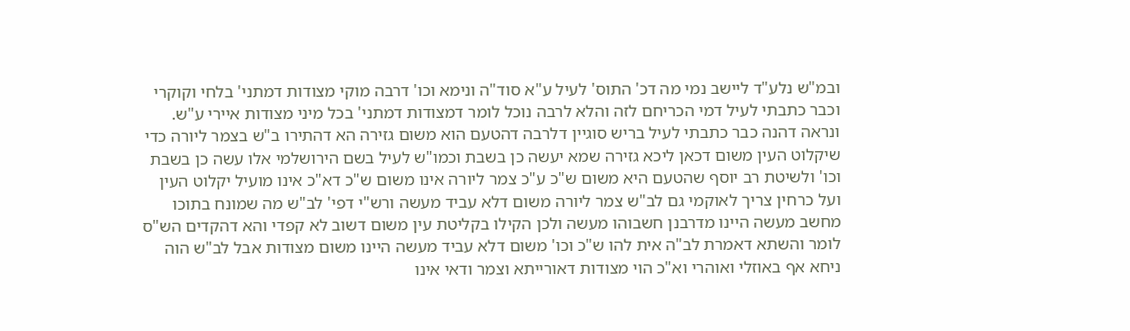ובמ"ש נלע"ד ליישב נמי מה דכ' התוס' לעיל ע"א סוד"ה ונימא וכו' דרבה מוקי מצודות דמתני' בלחי וקוקרי וכבר כתבתי לעיל דמי הכריחם לזה והלא לרבה נוכל לומר דמצודות דמתני' בכל מיני מצודות איירי ע"ש. ונראה דהנה כבר כתבתי לעיל בריש סוגיין דלרבה דהטעם הוא משום גזירה הא דהתירו ב"ש בצמר ליורה כדי שיקלוט העין משום דכאן ליכא גזירה שמא יעשה כן בשבת וכמו"ש לעיל בשם הירושלמי אלו עשה כן בשבת וכו' ולשיטת רב יוסף שהטעם היא משום ש"כ ע"כ צמר ליורה אינו משום ש"כ דא"כ אינו מועיל יקלוט העין ועל כרחין צריך לאוקמי גם לב"ש צמר ליורה משום דלא עביד מעשה ורש"י דפי' לב"ש מה שמונח בתוכו מחשב מעשה היינו מדרבנן חשבוהו מעשה ולכן הקילו בקליטת עין משום דשוב לא קפדי והא דהקדים הש"ס לומר והשתא דאמרת לב"ה אית להו ש"כ וכו' משום דלא עביד מעשה היינו משום מצודות אבל לב"ש הוה ניחא אף באוזלי ואוהרי וא"כ הוי מצודות דאורייתא וצמר ודאי אינו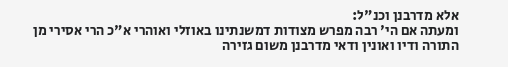אלא מדרבנן וכנ"ל:
ומעתה אם הי' רבה מפרש מצודות דמשנתינו באוזלי ואוהרי א"כ הרי אסירי מן התורה ודיו ואונין ודאי מדרבנן משום גזירה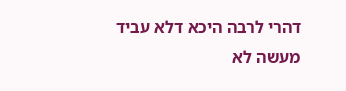דהרי לרבה היכא דלא עביד מעשה לא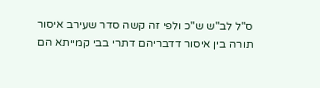ס"ל לב"ש ש"כ ולפי זה קשה סדר שעירב איסור תורה בין איסור דדבריהם דתרי בבי קמייתא הם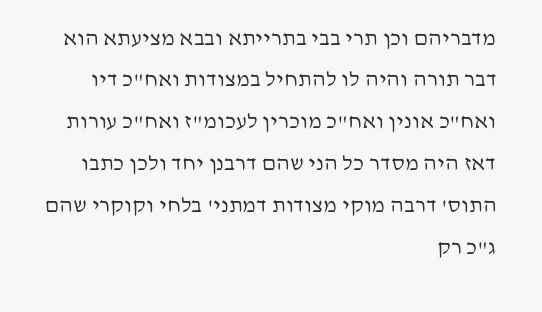מדבריהם וכן תרי בבי בתרייתא ובבא מציעתא הוא דבר תורה והיה לו להתחיל במצודות ואח"כ דיו ואח"כ אונין ואח"כ מוכרין לעכומ"ז ואח"כ עורות דאז היה מסדר כל הני שהם דרבנן יחד ולכן כתבו התוס' דרבה מוקי מצודות דמתני' בלחי וקוקרי שהם ג"כ רק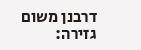דרבנן משום גזירה: